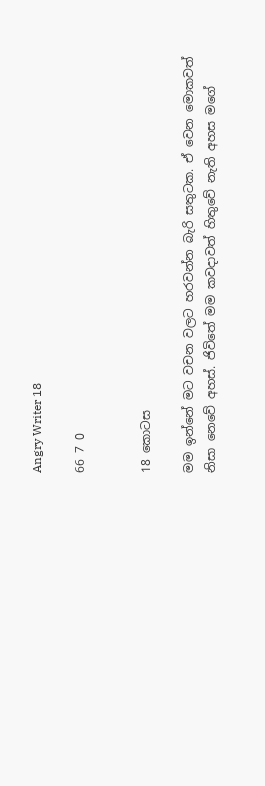Angry Writer 18

66 7 0


18 කොටස

මම ඉන්නේ මට වචන වලට හරවන්න බැරි සතුටක. ඒ වෙන මොකවත් නිසා නෙවේ අහස්. ජිවිතේ මම කවදාවත් හිතුවේ නැති අහස මගේ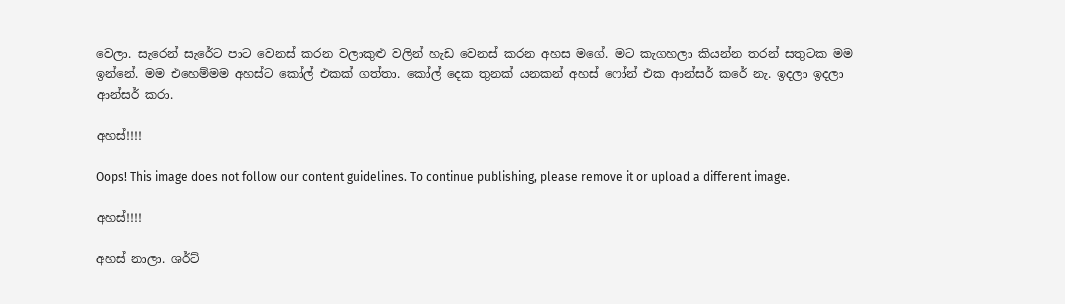වෙලා. සැරෙන් සැරේට පාට වෙනස් කරන වලාකුළු වලින් හැඩ වෙනස් කරන අහස මගේ. මට කැගහලා කියන්න තරන් සතුටක මම ඉන්නේ. මම එහෙම්මම අහස්ට කෝල් එකක් ගත්තා. කෝල් දෙක තුනක් යනකන් අහස් ෆෝන් එක ආන්සර් කරේ නැ. ඉදලා ඉදලා ආන්සර් කරා.

අහස්!!!!

Oops! This image does not follow our content guidelines. To continue publishing, please remove it or upload a different image.

අහස්!!!!

අහස් නාලා. ශර්ට්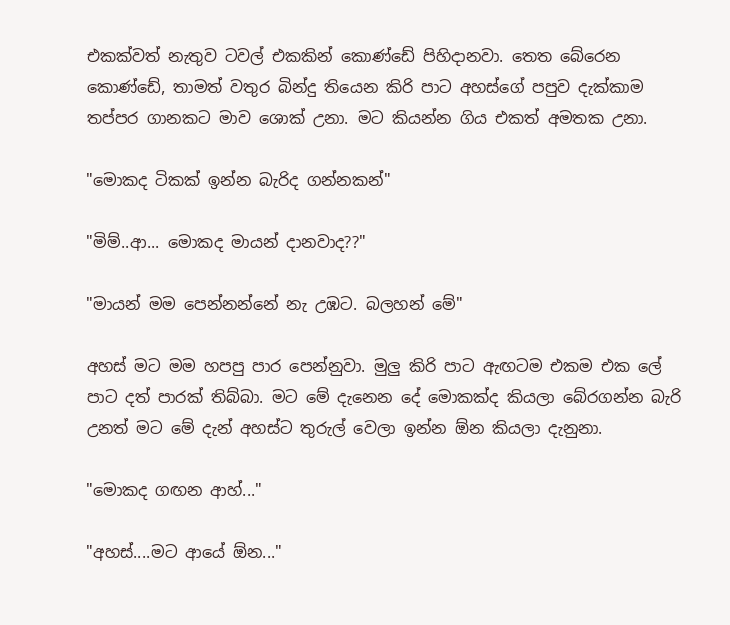එකක්වත් නැතුව ටවල් එකකින් කොණ්ඩේ පිහිදානවා. තෙත බේරෙන කොණ්ඩේ, තාමත් වතුර බින්දු තියෙන කිරි පාට අහස්ගේ පපුව දැක්කාම තප්පර ගානකට මාව ශොක් උනා. මට කියන්න ගිය එකත් අමතක උනා.

"මොකද ටිකක් ඉන්න බැරිද ගන්නකන්"

"මිම්..ආ... මොකද මායන් දානවාද??"

"මායන් මම පෙන්නන්නේ නැ උඹට. බලහන් මේ"

අහස් මට මම හපපු පාර පෙන්නුවා. මුලු කිරි පාට ඇඟටම එකම එක ලේ පාට දත් පාරක් තිබ්බා. මට මේ දැනෙන දේ මොකක්ද කියලා බේරගන්න බැරි උනත් මට මේ දැන් අහස්ට තුරුල් වෙලා ඉන්න ඕන කියලා දැනුනා.

"මොකද ගඟන ආහ්..."

"අහස්....මට ආයේ ඕන..."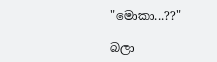"මොකා...??"

බලා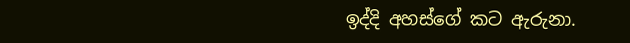ඉද්දි අහස්ගේ කට ඇරුනා.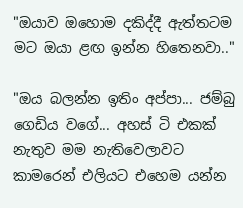"ඔයාව ඔහොම දකිද්දී ඇත්තටම මට ඔයා ළඟ ඉන්න හිතෙනවා.."

"ඔය බලන්න ඉතිං අප්පා... ජම්බු ගෙඩිය වගේ... අහස් ටි එකක් නැතුව මම නැතිවෙලාවට කාමරෙන් එලියට එහෙම යන්න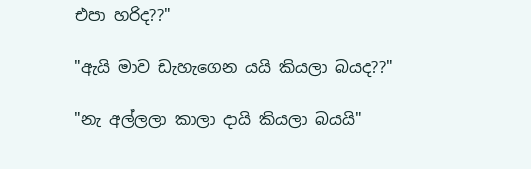එපා හරිද??"

"ඇයි මාව ඩැහැගෙන යයි කියලා බයද??"

"නැ අල්ලලා කාලා දායි කියලා බයයි"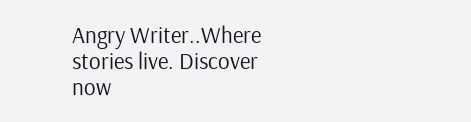Angry Writer..Where stories live. Discover now